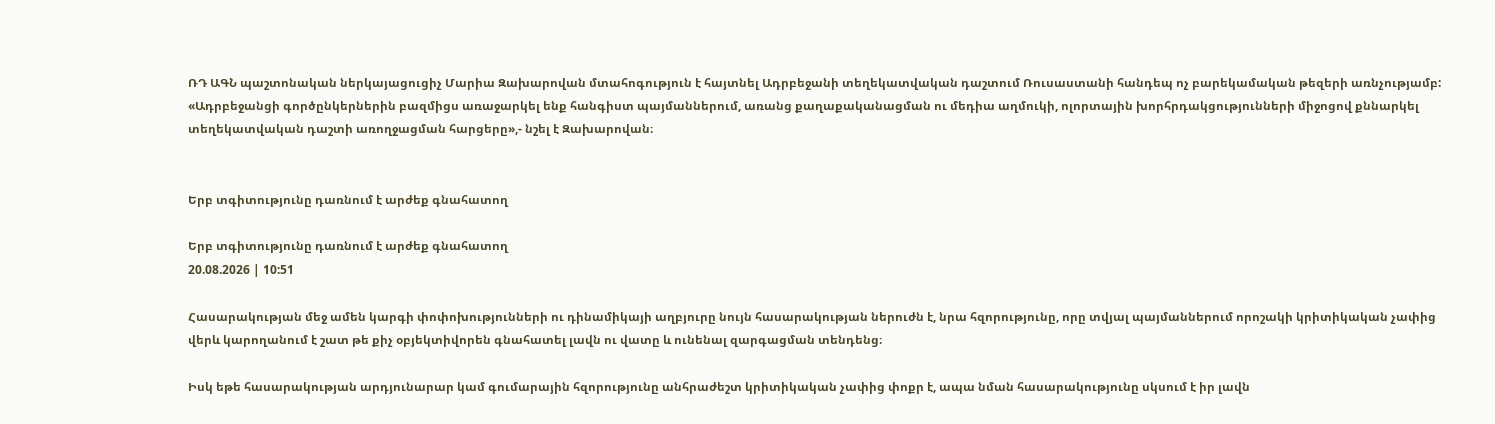ՌԴ ԱԳՆ պաշտոնական ներկայացուցիչ Մարիա Զախարովան մտահոգություն է հայտնել Ադրբեջանի տեղեկատվական դաշտում Ռուսաստանի հանդեպ ոչ բարեկամական թեզերի առնչությամբ: «Ադրբեջանցի գործընկերներին բազմիցս առաջարկել ենք հանգիստ պայմաններում, առանց քաղաքականացման ու մեդիա աղմուկի, ոլորտային խորհրդակցությունների միջոցով քննարկել տեղեկատվական դաշտի առողջացման հարցերը»,- նշել է Զախարովան։


Երբ տգիտությունը դառնում է արժեք գնահատող

Երբ տգիտությունը դառնում է արժեք գնահատող
20.08.2026 | 10:51

Հասարակության մեջ ամեն կարգի փոփոխությունների ու դինամիկայի աղբյուրը նույն հասարակության ներուժն է, նրա հզորությունը, որը տվյալ պայմաններում որոշակի կրիտիկական չափից վերև կարողանում է շատ թե քիչ օբյեկտիվորեն գնահատել լավն ու վատը և ունենալ զարգացման տենդենց։

Իսկ եթե հասարակության արդյունարար կամ գումարային հզորությունը անհրաժեշտ կրիտիկական չափից փոքր է, ապա նման հասարակությունը սկսում է իր լավն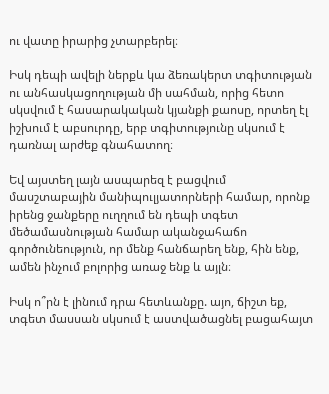ու վատը իրարից չտարբերել։

Իսկ դեպի ավելի ներքև կա ձեռակերտ տգիտության ու անհասկացողության մի սահման, որից հետո սկսվում է հասարակական կյանքի քաոսը, որտեղ էլ իշխում է աբսուրդը, երբ տգիտությունը սկսում է դառնալ արժեք գնահատող։

Եվ այստեղ լայն ասպարեզ է բացվում մասշտաբային մանիպուլյատորների համար, որոնք իրենց ջանքերը ուղղում են դեպի տգետ մեծամասնության համար ականջահաճո գործունեություն, որ մենք հանճարեղ ենք, հին ենք, ամեն ինչում բոլորից առաջ ենք և այլն։

Իսկ ո՞րն է լինում դրա հետևանքը. այո, ճիշտ եք, տգետ մասսան սկսում է աստվածացնել բացահայտ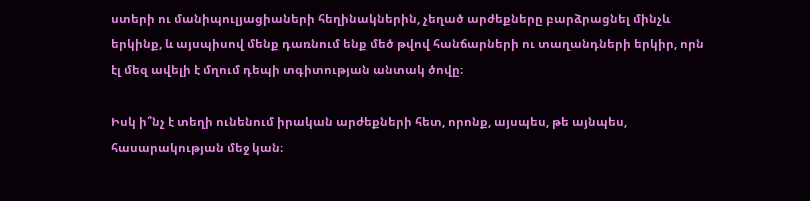ստերի ու մանիպուլյացիաների հեղինակներին, չեղած արժեքները բարձրացնել մինչև երկինք, և այսպիսով մենք դառնում ենք մեծ թվով հանճարների ու տաղանդների երկիր, որն էլ մեզ ավելի է մղում դեպի տգիտության անտակ ծովը։

Իսկ ի՞նչ է տեղի ունենում իրական արժեքների հետ, որոնք, այսպես, թե այնպես, հասարակության մեջ կան։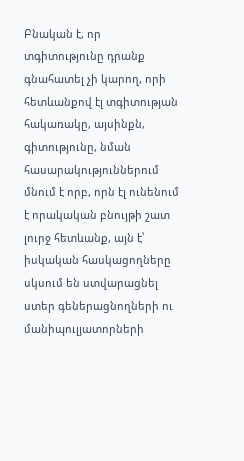Բնական է, որ տգիտությունը դրանք գնահատել չի կարող, որի հետևանքով էլ տգիտության հակառակը, այսինքն, գիտությունը, նման հասարակություններում մնում է որբ, որն էլ ունենում է որակական բնույթի շատ լուրջ հետևանք, այն է՝ իսկական հասկացողները սկսում են ստվարացնել ստեր գեներացնողների ու մանիպուլյատորների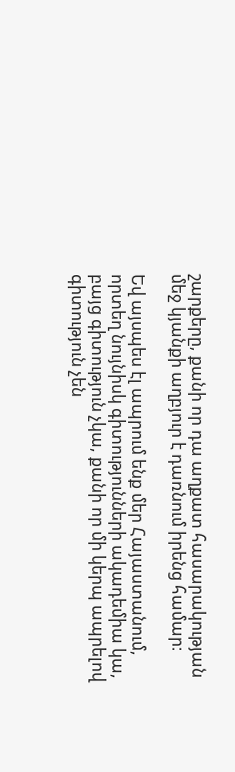շարքերը, քանի որ դա աղքատ հասարակության մեջ կյանքի աղբյուր է դառնում իրենց համար։

Եվ այսպես էլ ապրում ենք մեր Հայաստանում, որտեղ նույնիսկ գիտությունների ակադեմիա կա, բայց գիտություն չկա, քանի որ մի կերպ ապրելով գիտություն չեն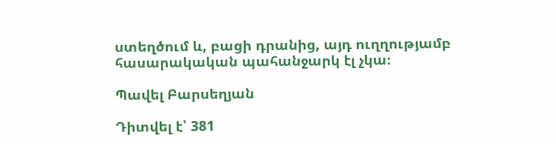ստեղծում և, բացի դրանից, այդ ուղղությամբ հասարակական պահանջարկ էլ չկա։

Պավել Բարսեղյան

Դիտվել է՝ 381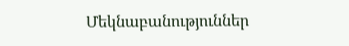Մեկնաբանություններ